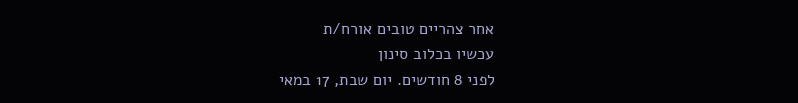אחר צהריים טובים אורח/ת
עכשיו בכלוב סינון
לפני 8 חודשים. יום שבת, 17 במאי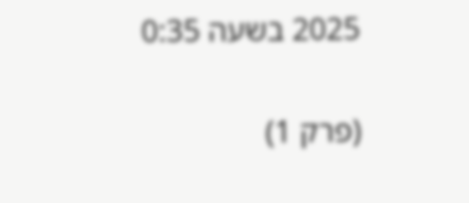2025 בשעה 0:35

(פרק 1)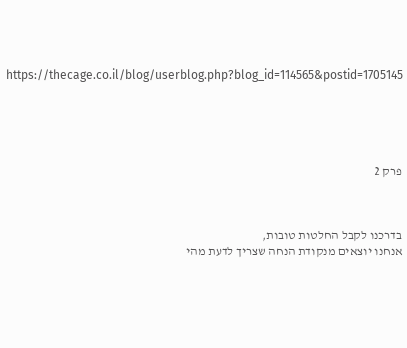https://thecage.co.il/blog/userblog.php?blog_id=114565&postid=1705145





פרק 2



בדרכנו לקבל החלטות טובות,
אנחנו יוצאים מנקודת הנחה שצריך לדעת מהי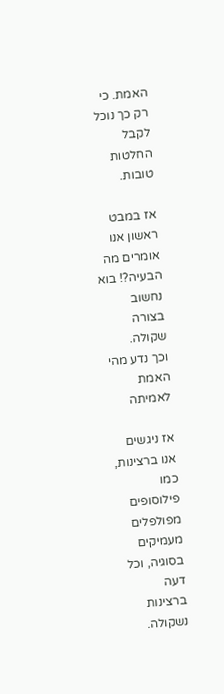האמת. כי רק כך נוכל לקבל החלטות טובות.

אז במבט ראשון אנו אומרים מה הבעיה?! בוא נחשוב בצורה שקולה.
וכך נדע מהי האמת לאמיתה

אז ניגשים אנו ברצינות, כמו פילוסופים מפולפלים
מעמיקים בסוגיה, וכל דעה ברצינות נשקולה.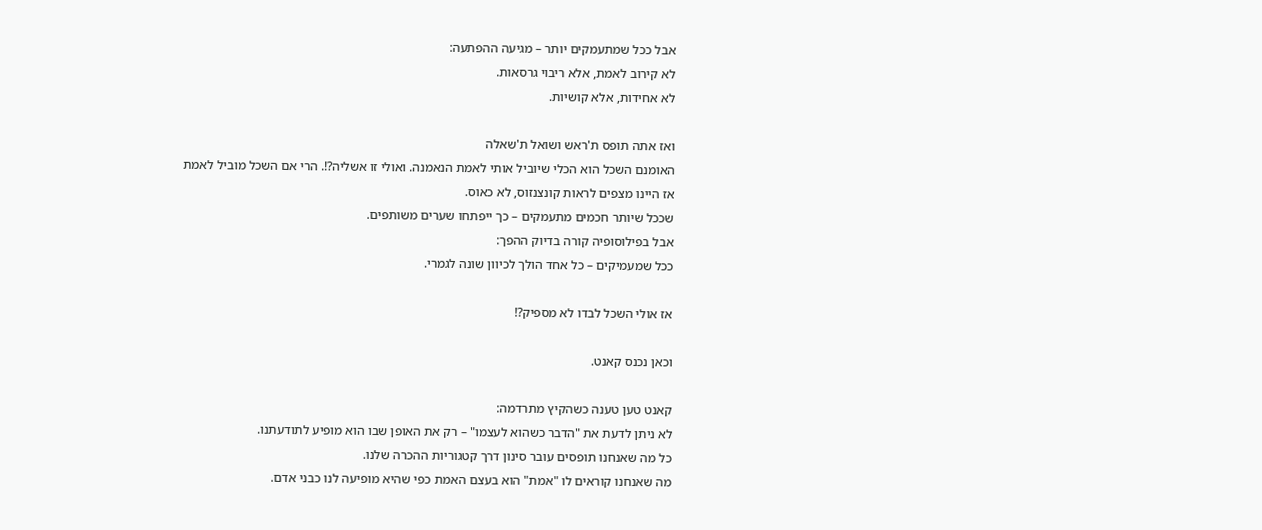אבל ככל שמתעמקים יותר – מגיעה ההפתעה:
לא קירוב לאמת, אלא ריבוי גרסאות.
לא אחידות, אלא קושיות.

ואז אתה תופס ת'ראש ושואל ת'שאלה
האומנם השכל הוא הכלי שיוביל אותי לאמת הנאמנה. ואולי זו אשליה?!. הרי אם השכל מוביל לאמת
אז היינו מצפים לראות קונצנזוס, לא כאוס.
שככל שיותר חכמים מתעמקים – כך ייפתחו שערים משותפים.
אבל בפילוסופיה קורה בדיוק ההפך:
ככל שמעמיקים – כל אחד הולך לכיוון שונה לגמרי.

אז אולי השכל לבדו לא מספיק?!

וכאן נכנס קאנט.

קאנט טען טענה כשהקיץ מתרדמה:
לא ניתן לדעת את "הדבר כשהוא לעצמו" – רק את האופן שבו הוא מופיע לתודעתנו.
כל מה שאנחנו תופסים עובר סינון דרך קטגוריות ההכרה שלנו.
מה שאנחנו קוראים לו "אמת" הוא בעצם האמת כפי שהיא מופיעה לנו כבני אדם.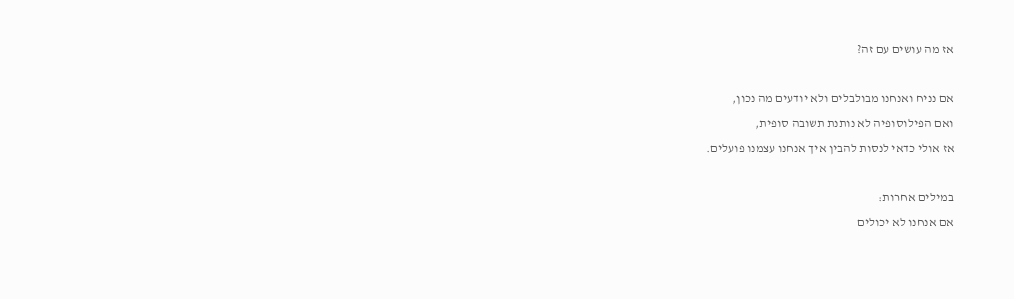אז מה עושים עם זה?

אם נניח ואנחנו מבולבלים ולא יודעים מה נכון,
ואם הפילוסופיה לא נותנת תשובה סופית,
אז אולי כדאי לנסות להבין איך אנחנו עצמנו פועלים.

במילים אחרות:
אם אנחנו לא יכולים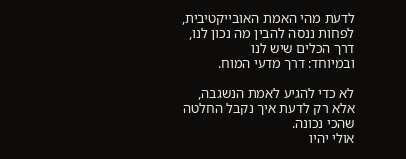לדעת מהי האמת האובייקטיבית,
לפחות ננסה להבין מה נכון לנו, דרך הכלים שיש לנו
ובמיוחד: דרך מדעי המוח.

לא כדי להגיע לאמת הנשגבה,
אלא רק לדעת איך נקבל החלטה שהכי נכונה.
אולי יהיו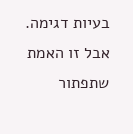בעיות דגימה.
אבל זו האמת שתפתור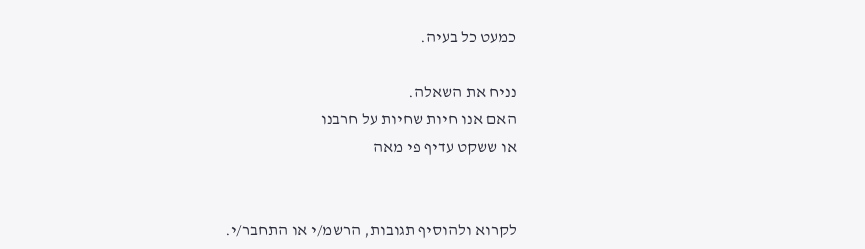כמעט כל בעיה.

נניח את השאלה.
האם אנו חיות שחיות על חרבנו
או ששקט עדיף פי מאה


לקרוא ולהוסיף תגובות, הרשמ/י או התחבר/י.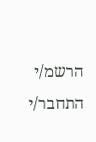הרשמ/י התחבר/י